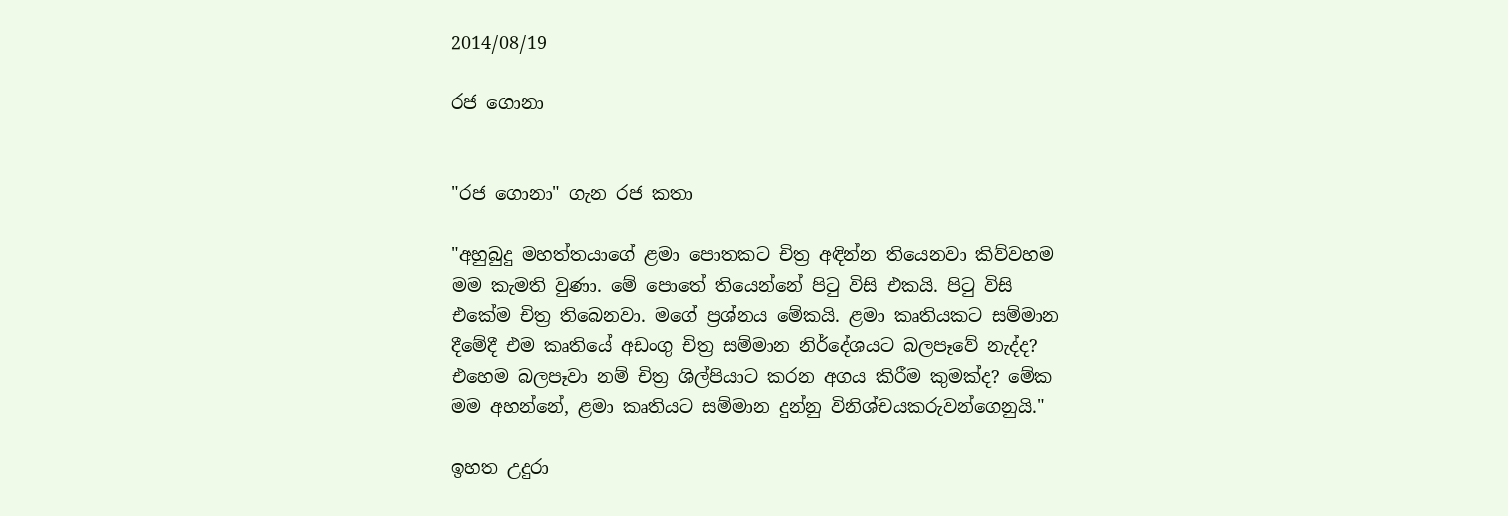2014/08/19

රජ ගොනා


"රජ ගොනා" ගැන රජ කතා

"අහුබුදු මහත්තයාගේ ළමා පොතකට චිත්‍ර අඳින්න තියෙනවා කිව්වහම මම කැමති වුණා. මේ පොතේ තියෙන්නේ පිටු විසි එකයි. පිටු විසි එකේම චිත්‍ර තිබෙනවා. මගේ ප්‍රශ්නය මේකයි. ළමා කෘතියකට සම්මාන දීමේදී එම කෘතියේ අඩංගු චිත්‍ර සම්මාන නිර්දේශයට බලපෑවේ නැද්ද? එහෙම බලපෑවා නම් චිත්‍ර ශිල්පියාට කරන අගය කිරීම කුමක්‌ද? මේක මම අහන්නේ, ළමා කෘතියට සම්මාන දුන්නු විනිශ්චයකරුවන්ගෙනුයි."

ඉහත උදුරා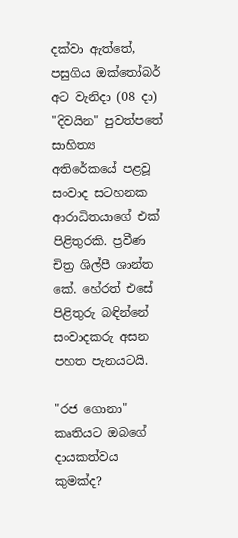දක්‌වා ඇත්තේ, පසුගිය ඔක්‌තෝබර් අට වැනිදා (08 දා) "දිවයින" පුවත්පතේ සාහිත්‍ය අතිරේකයේ පළවූ සංවාද සටහනක ආරාධිතයාගේ එක්‌ පිළිතුරකි. ප්‍රවීණ චිත්‍ර ශිල්පී ශාන්ත කේ. හේරත් එසේ පිළිතුරු බඳින්නේ සංවාදකරු අසන පහත පැනයටයි.

"රජ ගොනා" කෘතියට ඔබගේ දායකත්වය කුමක්‌ද?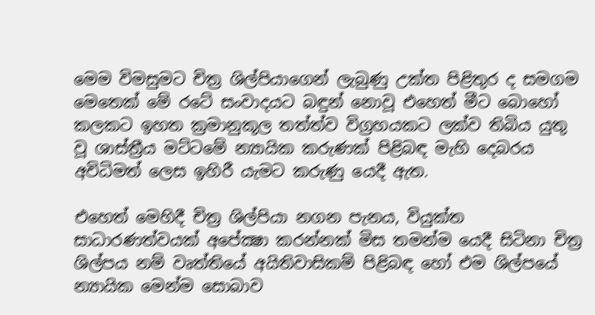මෙම විමසුමට චිත්‍ර ශිල්පියාගෙන් ලැබුණු උක්‌ත පිළිතුර ද සමගම මෙතෙක්‌ මේ රටේ සංවාදයට බඳුන් නොවූ එහෙත් මීට බොහෝ කලකට ඉහත ක්‍රමානුකූල තත්ත්ව විග්‍රහයකට ලක්‌ව තිබිය යුතු වූ ශාස්‌ත්‍රීය මට්‌ටමේ න්‍යායික කරුණක්‌ පිළිබඳ මැහි දෙබරය අවිධිමත් ලෙස ඉහිරී යැමට කරුණු යෙදී ඇත.

එහෙත් මෙහිදී චිත්‍ර ශිල්පියා නගන පැනය, වියුක්‌ත සාධාරණත්වයක්‌ අපේක්‍ෂා කරන්නක්‌ මිස තමන්ම යෙදී සිටිනා චිත්‍ර ශිල්පය නම් වෘත්තියේ අයිතිවාසිකම් පිළිබඳ හෝ එම ශිල්පයේ න්‍යායික මෙන්ම සොබාව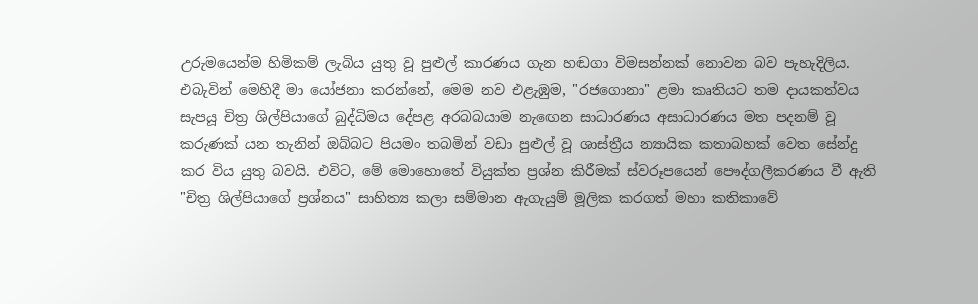උරුමයෙන්ම හිමිකම් ලැබිය යුතු වූ පුළුල් කාරණය ගැන හඬගා විමසන්නක්‌ නොවන බව පැහැදිලිය. එබැවින් මෙහිදී මා යෝජනා කරන්නේ, මෙම නව එළැඹුම, "රජගොනා" ළමා කෘතියට තම දායකත්වය සැපයූ චිත්‍ර ශිල්පියාගේ බුද්ධිමය දේපළ අරබබයාම නැඟෙන සාධාරණය අසාධාරණය මත පදනම් වූ කරුණක්‌ යන තැනින් ඔබ්බට පියමං තබමින් වඩා පුළුල් වූ ශාස්‌ත්‍රීය න්‍යායික කතාබහක්‌ වෙත සේන්දු කර විය යුතු බවයි. එවිට, මේ මොහොතේ වියුක්‌ත ප්‍රශ්න කිරීමක්‌ ස්‌වරූපයෙන් පෞද්ගලීකරණය වී ඇති "චිත්‍ර ශිල්පියාගේ ප්‍රශ්නය" සාහිත්‍ය කලා සම්මාන ඇගැයුම් මූලික කරගත් මහා කතිකාවේ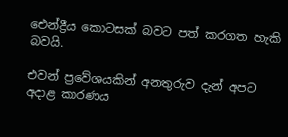ඓන්ද්‍රීය කොටසක්‌ බවට පත් කරගත හැකි බවයි.

එවන් ප්‍රවේශයකින් අනතුරුව දැන් අපට අදාළ කාරණය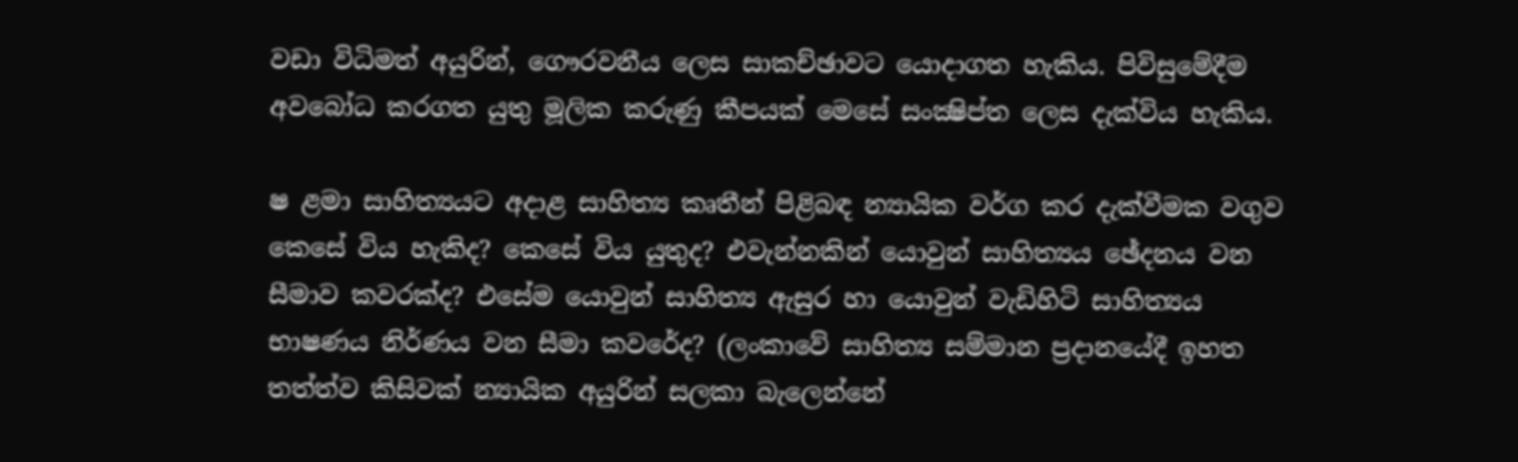වඩා විධිමත් අයුරින්, ගෞරවනීය ලෙස සාකච්ඡාවට යොදාගත හැකිය. පිවිසුමේදීම අවබෝධ කරගත යුතු මූලික කරුණු කීපයක්‌ මෙසේ සංක්‍ෂිප්ත ලෙස දැක්‌විය හැකිය.

ෂ ළමා සාහිත්‍යයට අදාළ සාහිත්‍ය කෘතීන් පිළිබඳ න්‍යායික වර්ග කර දැක්‌වීමක වගුව කෙසේ විය හැකිද? කෙසේ විය යුතුද? එවැන්නකින් යොවුන් සාහිත්‍යය ඡේදනය වන සීමාව කවරක්‌ද? එසේම යොවුන් සාහිත්‍ය ඇසුර හා යොවුන් වැඩිහිටි සාහිත්‍යය භාෂණය නිර්ණය වන සීමා කවරේද? (ලංකාවේ සාහිත්‍ය සම්මාන ප්‍රදානයේදී ඉහත තත්ත්ව කිසිවක්‌ න්‍යායික අයුරින් සලකා බැලෙන්නේ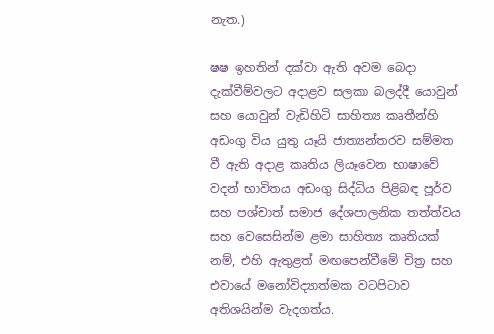නැත.)

ෂෂ ඉහතින් දක්‌වා ඇති අවම බෙදා දැක්‌වීම්වලට අදාළව සලකා බලද්දී යොවුන් සහ යොවුන් වැඩිහිටි සාහිත්‍ය කෘතීන්හි අඩංගු විය යුතු යෑයි ජාත්‍යන්තරව සම්මත වී ඇති අදාළ කෘතිය ලියෑවෙන භාෂාවේ වදන් භාවිතය අඩංගු සිද්ධිය පිළිබඳ පූර්ව සහ පශ්චාත් සමාජ දේශපාලනික තත්ත්වය සහ වෙසෙසින්ම ළමා සාහිත්‍ය කෘතියක්‌ නම්, එහි ඇතුළත් මඟපෙන්වීමේ චිත්‍ර සහ එවායේ මනෝවිද්‍යාත්මක වටපිටාව අතිශයින්ම වැදගත්ය.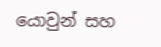යොවුන් සහ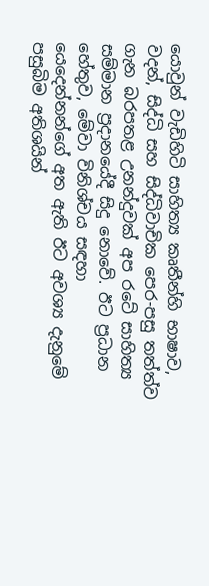යොවුන් වැඩිහිටි සාහිත්‍ය කෘතීන්හි භාෂාව, වදන්, සිද්ධි සහ සිද්ධිවාචික පෙර-පසු තත්ත්ව ගැන බරපතළ උනන්දුවක්‌ අප රටේ සාහිත්‍ය සම්මාන ප්‍රදානයේදී සිදු නොවේ. ඊට ප්‍රධාන හේතුව, මේවා විනිශ්චය සඳහා යෙදෙන්නන්ගේ අත ඇති ඊට අවශ්‍ය දැනුමේ පසුබිම අතිශයින්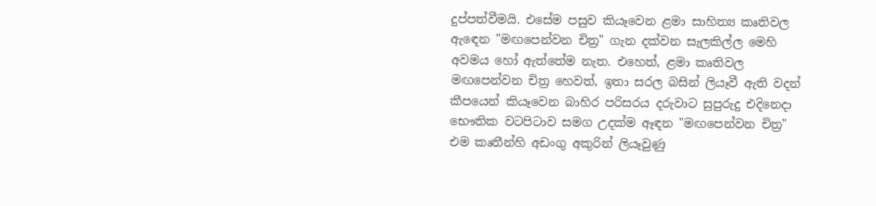දුප්පත්වීමයි. එසේම පසුව කියෑවෙන ළමා සාහිත්‍ය කෘතිවල ඇඳෙන "මඟපෙන්වන චිත්‍ර" ගැන දක්‌වන සැලකිල්ල මෙහි අවමය හෝ ඇත්තේම නැත. එහෙත්, ළමා කෘතිවල මඟපෙන්වන චිත්‍ර හෙවත්, ඉතා සරල බසින් ලියෑවී ඇති වදන් කීපයෙන් කියෑවෙන බාහිර පරිසරය දරුවාට සුපුරුදු එදිනෙදා භෞතික වටපිටාව සමග උදක්‌ම ඈඳන "මඟපෙන්වන චිත්‍ර" එම කෘතීන්හි අඩංගු අකුරින් ලියෑවුණු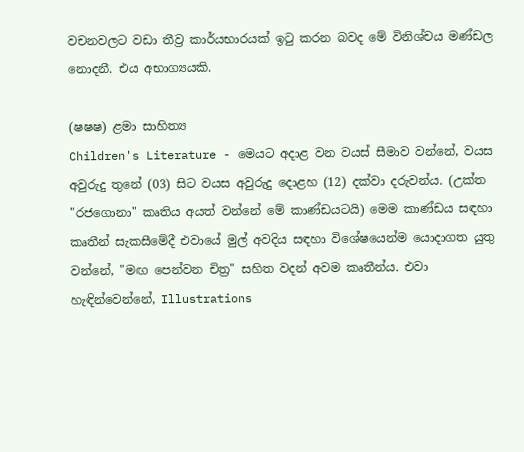වචනවලට වඩා තීව්‍ර කාර්යභාරයක්‌ ඉටු කරන බවද මේ විනිශ්චය මණ්‌ඩල නොදනී. එය අභාග්‍යයකි.

(ෂෂෂ) ළමා සාහිත්‍ය
Children's Literature - මෙයට අදාළ වන වයස්‌ සීමාව වන්නේ, වයස අවුරුදු තුනේ (03) සිට වයස අවුරුදු දොළහ (12) දක්‌වා දරුවන්ය. (උක්‌ත "රජගොනා" කෘතිය අයත් වන්නේ මේ කාණ්‌ඩයටයි) මෙම කාණ්‌ඩය සඳහා කෘතීන් සැකසීමේදී එවායේ මුල් අවදිය සඳහා විශේෂයෙන්ම යොදාගත යුතු වන්නේ, "මඟ පෙන්වන චිත්‍ර" සහිත වදන් අවම කෘතීන්ය. එවා හැඳින්වෙන්නේ, Illustrations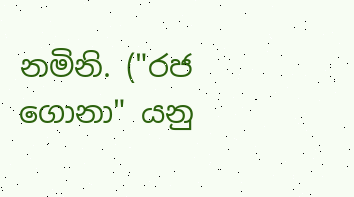නමිනි. ("රජ ගොනා" යනු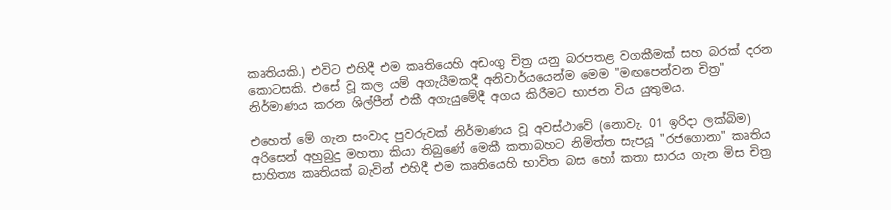කෘතියකි.) එවිට එහිදී එම කෘතියෙහි අඩංගු චිත්‍ර යනු බරපතළ වගකීමක්‌ සහ බරක්‌ දරන කොටසකි. එසේ වූ කල යම් අගැයීමකදී අනිවාර්යයෙන්ම මෙම "මඟපෙන්වන චිත්‍ර" නිර්මාණය කරන ශිල්පීන් එකී අගැයුමේදී අගය කිරීමට භාජන විය යුතුමය.

එහෙත් මේ ගැන සංවාද පුවරුවක්‌ නිර්මාණය වූ අවස්‌ථාවේ (නොවැ. 01 ඉරිදා ලක්‌බිම) අරිසෙන් අහුබුදු මහතා කියා තිබුණේ මෙකී කතාබහට නිමිත්ත සැපයූ "රජගොනා" කෘතිය සාහිත්‍ය කෘතියක්‌ බැවින් එහිදී එම කෘතියෙහි භාවිත බස හෝ කතා සාරය ගැන මිස චිත්‍ර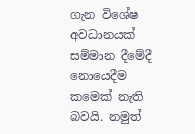ගැන විශේෂ අවධානයක්‌ සම්මාන දීමේදී නොයෙදීම කමෙක්‌ නැති බවයි. නමුත්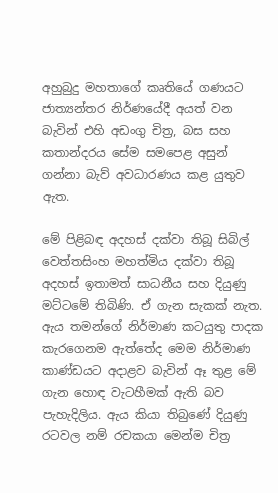අහුබුදු මහතාගේ කෘතියේ ගණයට ජාත්‍යන්තර නිර්ණයේදී අයත් වන බැවින් එහි අඩංගු චිත්‍ර, බස සහ කතාන්දරය සේම සමපෙළ අසුන් ගන්නා බැව් අවධාරණය කළ යුතුව ඇත.

මේ පිළිබඳ අදහස්‌ දක්‌වා තිබූ සිබිල් වෙත්තසිංහ මහත්මිය දක්‌වා තිබූ අදහස්‌ ඉතාමත් සාධනීය සහ දියුණු මට්‌ටමේ තිබිණි. ඒ ගැන සැකක්‌ නැත. ඇය තමන්ගේ නිර්මාණ කටයුතු පාදක කැරගෙනම ඇත්තේද මෙම නිර්මාණ කාණ්‌ඩයට අදාළව බැවින් ඈ තුළ මේ ගැන හොඳ වැටහීමක්‌ ඇති බව පැහැදිලිය. ඇය කියා තිබුණේ දියුණු රටවල නම් රචකයා මෙන්ම චිත්‍ර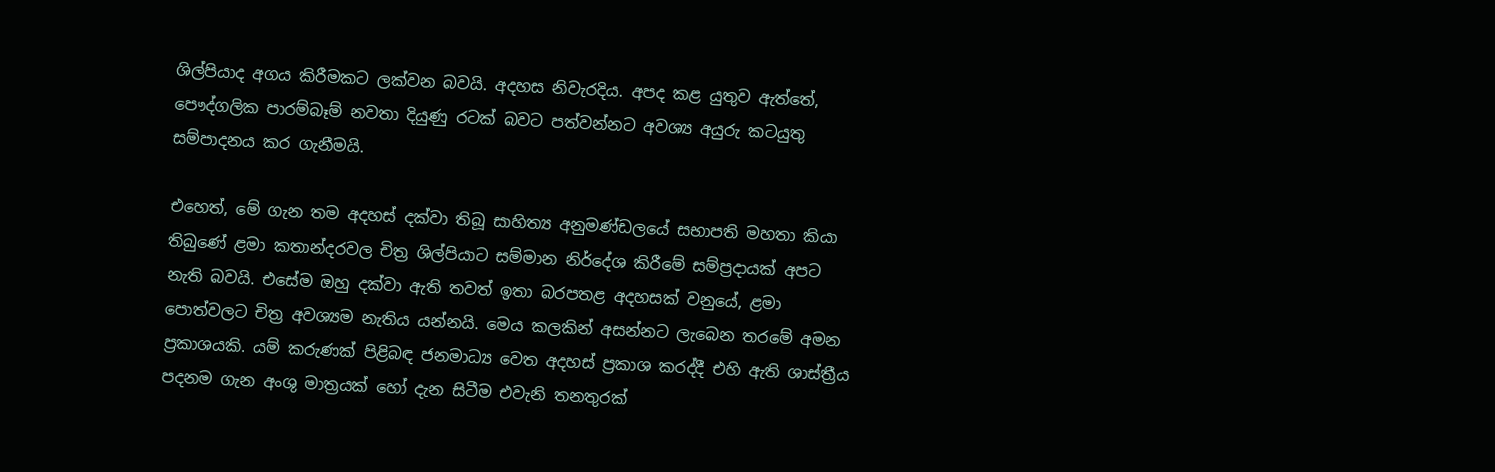ශිල්පියාද අගය කිරීමකට ලක්‌වන බවයි. අදහස නිවැරදිය. අපද කළ යුතුව ඇත්තේ, පෞද්ගලික පාරම්බෑම් නවතා දියුණු රටක්‌ බවට පත්වන්නට අවශ්‍ය අයුරු කටයුතු සම්පාදනය කර ගැනීමයි.

එහෙත්, මේ ගැන තම අදහස්‌ දක්‌වා තිබූ සාහිත්‍ය අනුමණ්‌ඩලයේ සභාපති මහතා කියා තිබුණේ ළමා කතාන්දරවල චිත්‍ර ශිල්පියාට සම්මාන නිර්දේශ කිරීමේ සම්ප්‍රදායක්‌ අපට නැති බවයි. එසේම ඔහු දක්‌වා ඇති තවත් ඉතා බරපතළ අදහසක්‌ වනුයේ, ළමා පොත්වලට චිත්‍ර අවශ්‍යම නැතිය යන්නයි. මෙය කලකින් අසන්නට ලැබෙන තරමේ අමන ප්‍රකාශයකි. යම් කරුණක්‌ පිළිබඳ ජනමාධ්‍ය වෙත අදහස්‌ ප්‍රකාශ කරද්දී එහි ඇති ශාස්‌ත්‍රීය පදනම ගැන අංශු මාත්‍රයක්‌ හෝ දැන සිටීම එවැනි තනතුරක්‌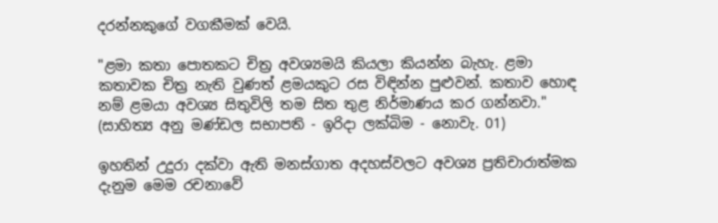දරන්නකුගේ වගකීමක්‌ වෙයි.

"ළමා කතා පොතකට චිත්‍ර අවශ්‍යමයි කියලා කියන්න බැහැ. ළමා කතාවක චිත්‍ර නැති වුණත් ළමයකුට රස විඳින්න පුළුවන්. කතාව හොඳ නම් ළමයා අවශ්‍ය සිතුවිලි තම සිත තුළ නිර්මාණය කර ගන්නවා." (සාහිත්‍ය අනු මණ්‌ඩල සභාපති - ඉරිදා ලක්‌බිම - නොවැ. 01)

ඉහතින් උදුරා දක්‌වා ඇති මනස්‌ගාත අදහස්‌වලට අවශ්‍ය ප්‍රතිචාරාත්මක දැනුම මෙම රචනාවේ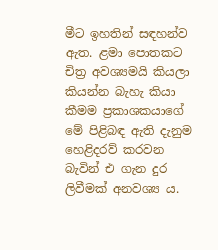මීට ඉහතින් සඳහන්ව ඇත. ළමා පොතකට චිත්‍ර අවශ්‍යමයි කියලා කියන්න බැහැ කියා කීමම ප්‍රකාශකයාගේ මේ පිළිබඳ ඇති දැනුම හෙළිදරව් කරවන බැවින් එ ගැන දුර ලිවීමක්‌ අනවශ්‍ය ය.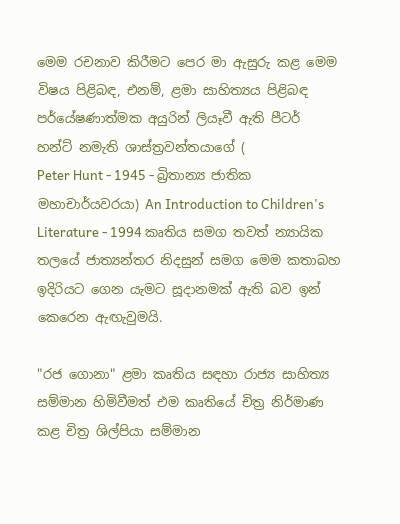මෙම රචනාව කිරීමට පෙර මා ඇසුරු කළ මෙම විෂය පිළිබඳ, එනම්, ළමා සාහිත්‍යය පිළිබඳ පර්යේෂණාත්මක අයුරින් ලියෑවී ඇති පීටර් හන්ට්‌ නමැති ශාස්‌ත්‍රවන්තයාගේ (
Peter Hunt - 1945 - බ්‍රිතාන්‍ය ජාතික මහාචාර්යවරයා) An Introduction to Children's Literature - 1994 කෘතිය සමග තවත් න්‍යායික තලයේ ජාත්‍යන්තර නිදසුන් සමග මෙම කතාබහ ඉදිරියට ගෙන යැමට සූදානමක්‌ ඇති බව ඉන් කෙරෙන ඇඟැවුමයි.

"රජ ගොනා" ළමා කෘතිය සඳහා රාජ්‍ය සාහිත්‍ය සම්මාන හිමිවීමත් එම කෘතියේ චිත්‍ර නිර්මාණ කළ චිත්‍ර ශිල්පියා සම්මාන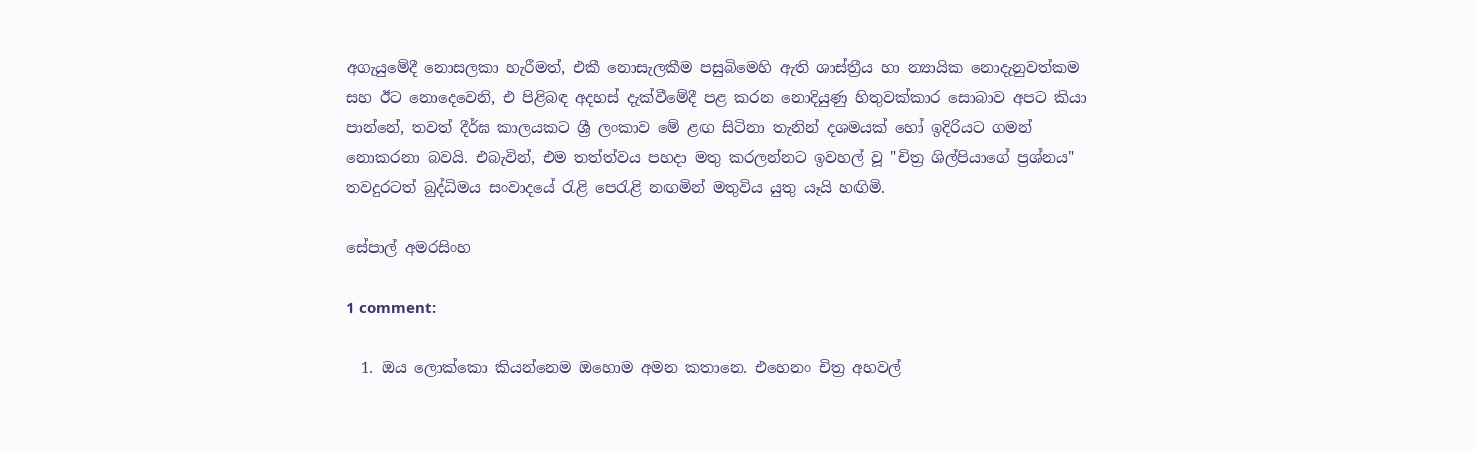අගැයුමේදී නොසලකා හැරීමත්, එකී නොසැලකීම පසුබිමෙහි ඇති ශාස්‌ත්‍රීය හා න්‍යායික නොදැනුවත්කම සහ ඊට නොදෙවෙනි, එ පිළිබඳ අදහස්‌ දැක්‌වීමේදී පළ කරන නොදියුණු හිතුවක්‌කාර සොබාව අපට කියා පාන්නේ, තවත් දීර්ඝ කාලයකට ශ්‍රී ලංකාව මේ ළඟ සිටිනා තැනින් දශමයක්‌ හෝ ඉදිරියට ගමන් නොකරනා බවයි. එබැවින්, එම තත්ත්වය පහදා මතු කරලන්නට ඉවහල් වූ "චිත්‍ර ශිල්පියාගේ ප්‍රශ්නය" තවදුරටත් බුද්ධිමය සංවාදයේ රැළි පෙරැළි නඟමින් මතුවිය යුතු යෑයි හඟිමි.

සේපාල් අමරසිංහ

1 comment:

  1. ඔය ලොක්කො කියන්නෙම ඔහොම අමන කතානෙ. එහෙනං චිත්‍ර අහවල්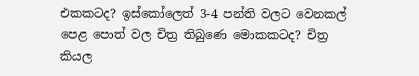එකකටද? ඉස්කෝලෙත් 3-4 පන්ති වලට වෙනකල් පෙළ පොත් වල චිත්‍ර තිබුණෙ මොකකටද? චිත්‍ර කියල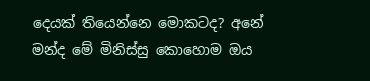දෙයක් තියෙන්නෙ මොකටද? අනේ මන්ද මේ මිනිස්සු කොහොම ඔය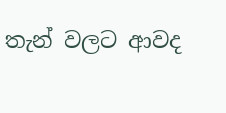තැන් වලට ආවද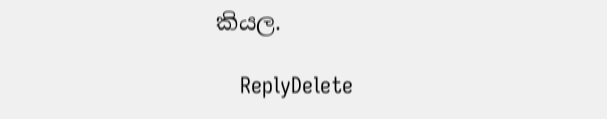කියල.

    ReplyDelete